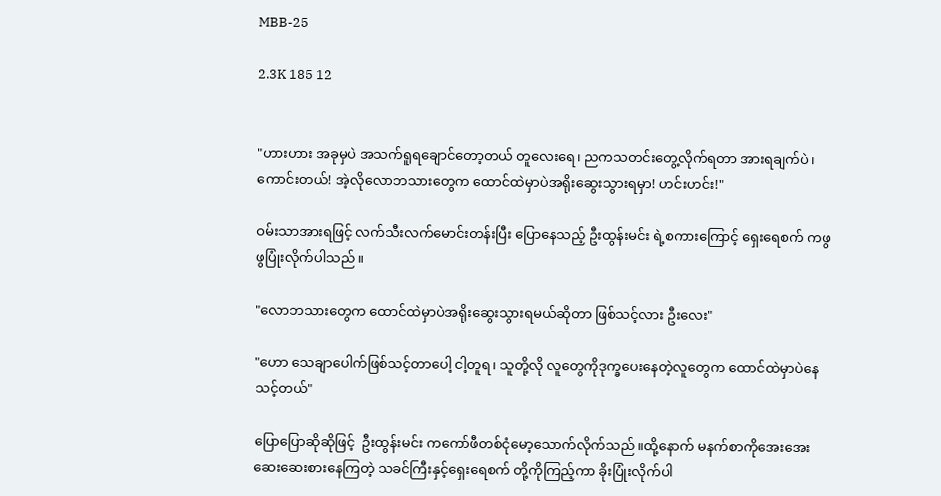MBB-25

2.3K 185 12


"ဟားဟား အခုမှပဲ အသက်ရူရချောင်တော့တယ် တူလေးရေ၊ ညကသတင်းတွေ့လိုက်ရတာ အားရချက်ပဲ၊ ကောင်းတယ်! အဲ့လိုလောဘသားတွေက ထောင်ထဲမှာပဲအရိုးဆွေးသွားရမှာ! ဟင်းဟင်း!"

ဝမ်းသာအားရဖြင့် လက်သီးလက်မောင်းတန်းပြီး ပြောနေသည့် ဦးထွန်းမင်း ရဲ့စကားကြောင့် ရှေးရေစက် ကဖွဖွပြုံးလိုက်ပါသည်။

"လောဘသားတွေက ထောင်ထဲမှာပဲအရိုးဆွေးသွားရမယ်ဆိုတာ ဖြစ်သင့်လား ဦးလေး"

"ဟော သေချာပေါက်ဖြစ်သင့်တာပေါ့ ငါ့တူရ၊ သူတို့လို လူတွေကိုဒုက္ခပေးနေတဲ့လူတွေက ထောင်ထဲမှာပဲနေသင့်တယ်"

ပြောပြောဆိုဆိုဖြင့်  ဦးထွန်းမင်း ကကော်ဖီတစ်ငုံမော့သောက်လိုက်သည်။ထို့နောက် မနက်စာကိုအေးအေးဆေးဆေးစားနေကြတဲ့ သခင်ကြီးနှင့်ရှေးရေစက် တို့ကိုကြည့်ကာ ခိုးပြုံးလိုက်ပါ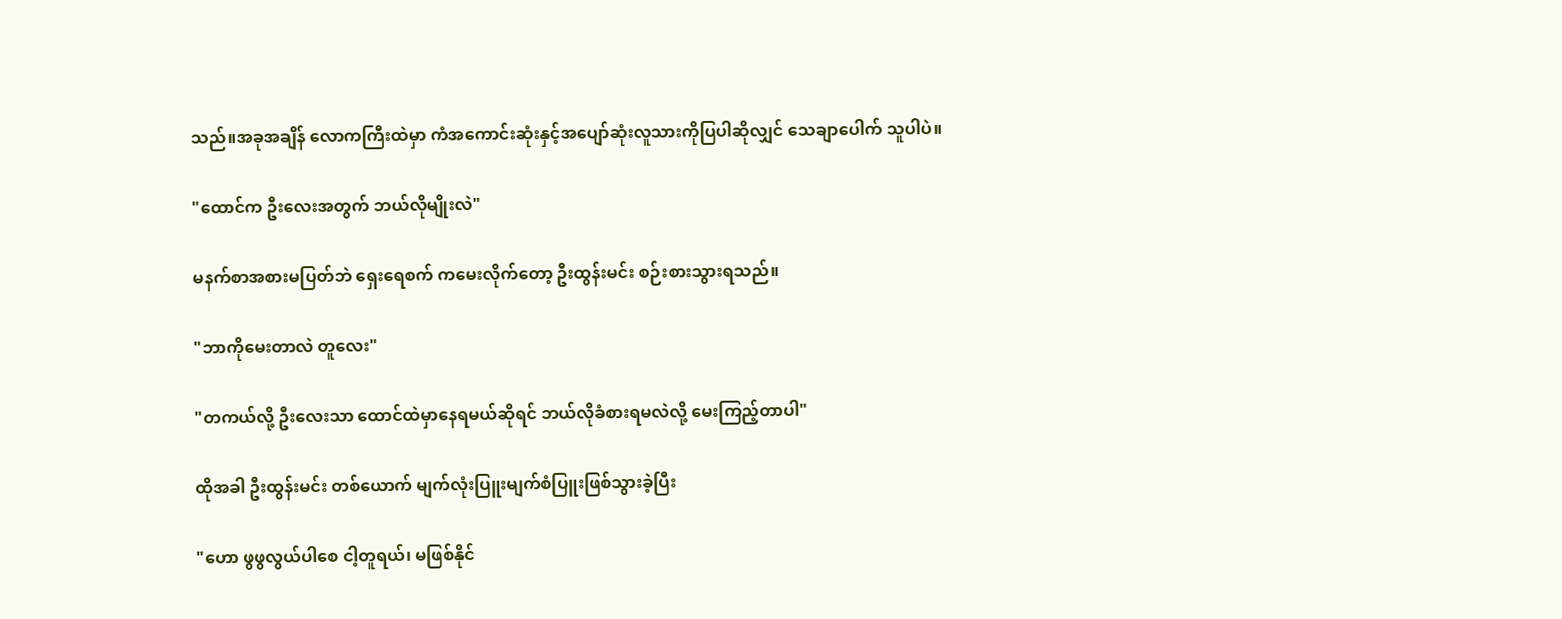သည်။အခုအချိန် လောကကြီးထဲမှာ ကံအကောင်းဆုံးနှင့်အပျော်ဆုံးလူသားကိုပြပါဆိုလျှင် သေချာပေါက် သူပါပဲ။

"ထောင်က ဦးလေးအတွက် ဘယ်လိုမျိုးလဲ"

မနက်စာအစားမပြတ်ဘဲ ရှေးရေစက် ကမေးလိုက်တော့ ဦးထွန်းမင်း စဉ်းစားသွားရသည်။

"ဘာကိုမေးတာလဲ တူလေး"

"တကယ်လို့ ဦးလေးသာ ထောင်ထဲမှာနေရမယ်ဆိုရင် ဘယ်လိုခံစားရမလဲလို့ မေးကြည့်တာပါ"

ထိုအခါ ဦးထွန်းမင်း တစ်ယောက် မျက်လုံးပြူးမျက်စံပြူးဖြစ်သွားခဲ့ပြီး

"ဟော ဖွဖွလွယ်ပါစေ ငါ့တူရယ်၊ မဖြစ်နိုင်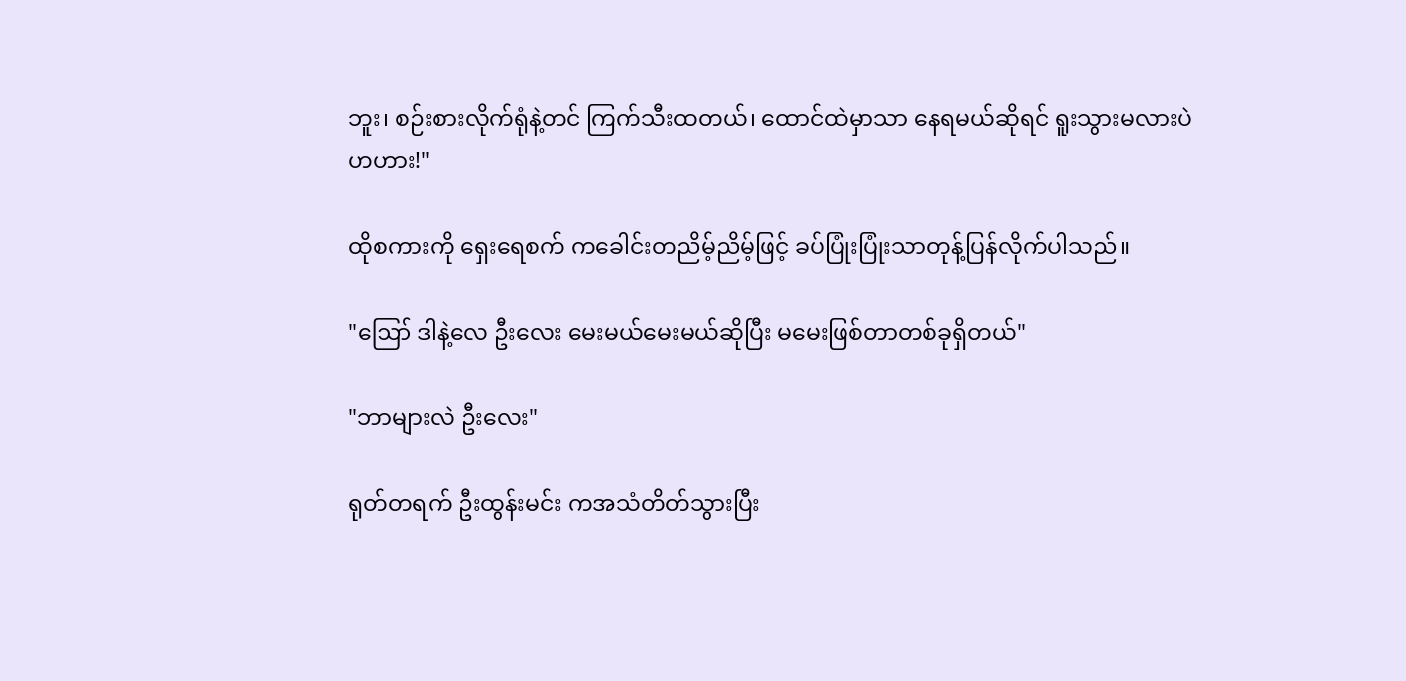ဘူး၊ စဉ်းစားလိုက်ရုံနဲ့တင် ကြက်သီးထတယ်၊ ထောင်ထဲမှာသာ နေရမယ်ဆိုရင် ရူးသွားမလားပဲ ဟဟား!"

ထိုစကားကို ရှေးရေစက် ကခေါင်းတညိမ့်ညိမ့်ဖြင့် ခပ်ပြုံးပြုံးသာတုန့်ပြန်လိုက်ပါသည်။

"ဪ ဒါနဲ့လေ ဦးလေး မေးမယ်မေးမယ်ဆိုပြီး မမေးဖြစ်တာတစ်ခုရှိတယ်"

"ဘာများလဲ ဦးလေး"

ရုတ်တရက် ဦးထွန်းမင်း ကအသံတိတ်သွားပြီး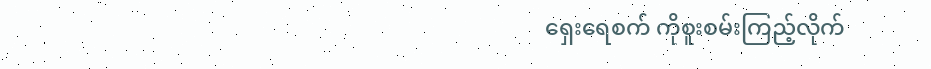ရှေးရေစက် ကိုစူးစမ်းကြည့်လိုက်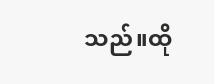သည်။ထို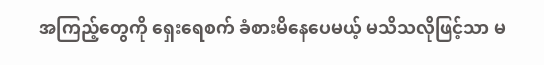အကြည့်တွေကို ရှေးရေစက် ခံစားမိနေပေမယ့် မသိသလိုဖြင့်သာ မ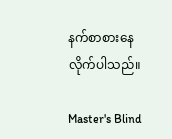နက်စာစားနေလိုက်ပါသည်။

Master's Blind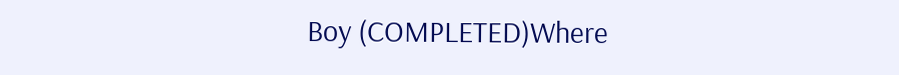Boy (COMPLETED)Where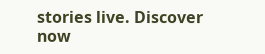stories live. Discover now